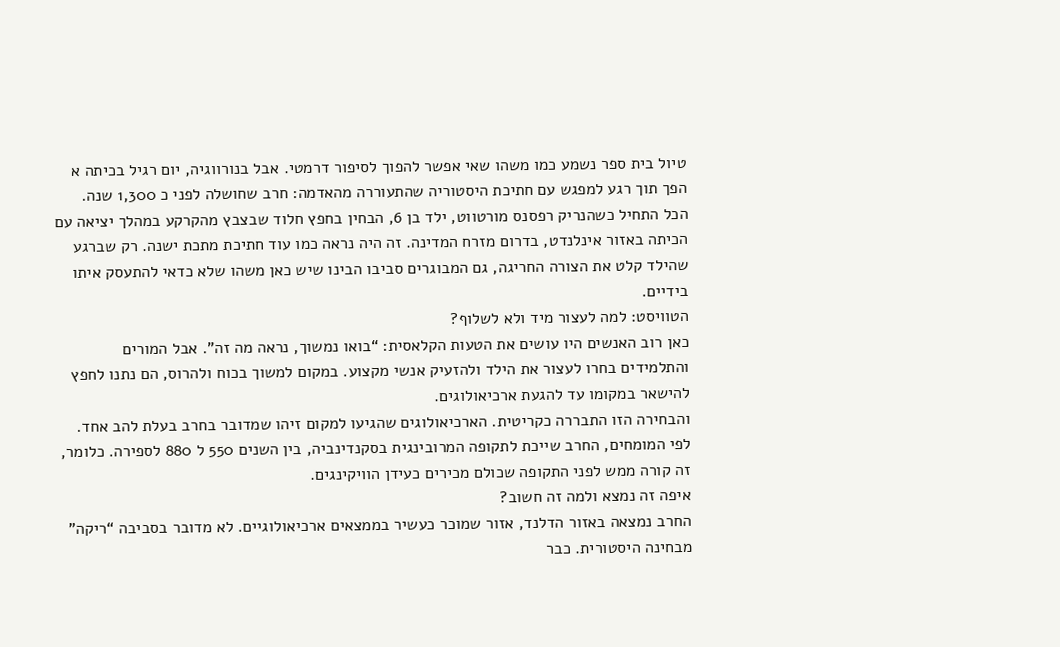טיול בית ספר נשמע כמו משהו שאי אפשר להפוך לסיפור דרמטי. אבל בנורווגיה, יום רגיל בכיתה א הפך תוך רגע למפגש עם חתיכת היסטוריה שהתעוררה מהאדמה: חרב שחושלה לפני כ 1,300 שנה.
הכל התחיל כשהנריק רפסנס מורטווט, ילד בן 6, הבחין בחפץ חלוד שבצבץ מהקרקע במהלך יציאה עם הכיתה באזור אינלנדט, בדרום מזרח המדינה. זה היה נראה כמו עוד חתיכת מתכת ישנה. רק שברגע שהילד קלט את הצורה החריגה, גם המבוגרים סביבו הבינו שיש כאן משהו שלא כדאי להתעסק איתו בידיים.
הטוויסט: למה לעצור מיד ולא לשלוף?
כאן רוב האנשים היו עושים את הטעות הקלאסית: “בואו נמשוך, נראה מה זה”. אבל המורים והתלמידים בחרו לעצור את הילד ולהזעיק אנשי מקצוע. במקום למשוך בכוח ולהרוס, הם נתנו לחפץ להישאר במקומו עד להגעת ארכיאולוגים.
והבחירה הזו התבררה כקריטית. הארכיאולוגים שהגיעו למקום זיהו שמדובר בחרב בעלת להב אחד. לפי המומחים, החרב שייכת לתקופה המרובינגית בסקנדינביה, בין השנים 550 ל 880 לספירה. כלומר, זה קורה ממש לפני התקופה שכולם מכירים כעידן הוויקינגים.
איפה זה נמצא ולמה זה חשוב?
החרב נמצאה באזור הדלנד, אזור שמוכר כעשיר בממצאים ארכיאולוגיים. לא מדובר בסביבה “ריקה” מבחינה היסטורית. כבר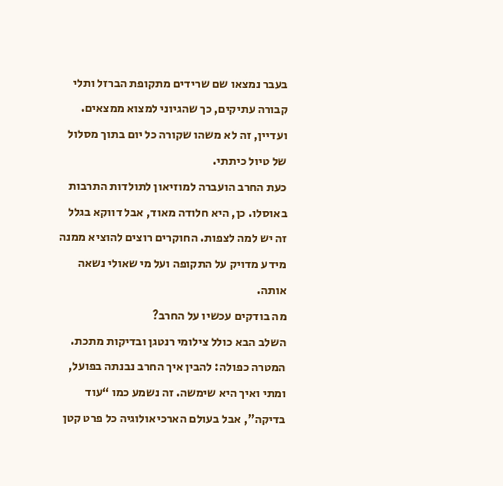בעבר נמצאו שם שרידים מתקופת הברזל ותלי קבורה עתיקים, כך שהגיוני למצוא ממצאים. ועדיין, זה לא משהו שקורה כל יום בתוך מסלול של טיול כיתתי.
כעת החרב הועברה למוזיאון לתולדות התרבות באוסלו. כן, היא חלודה מאוד, אבל דווקא בגלל זה יש למה לצפות. החוקרים רוצים להוציא ממנה מידע מדויק על התקופה ועל מי שאולי נשאה אותה.
מה בודקים עכשיו על החרב?
השלב הבא כולל צילומי רנטגן ובדיקות מתכת. המטרה כפולה: להבין איך החרב נבנתה בפועל, ומתי ואיך היא שימשה. זה נשמע כמו “עוד בדיקה”, אבל בעולם הארכיאולוגיה כל פרט קטן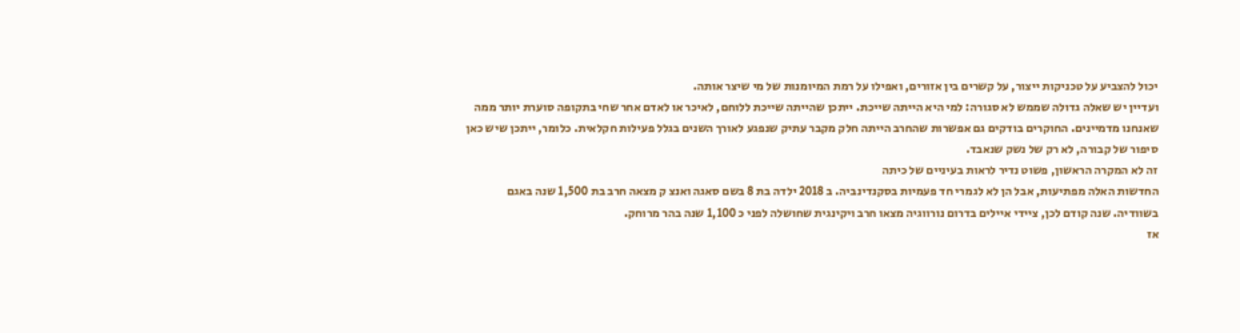יכול להצביע על טכניקות ייצור, על קשרים בין אזורים, ואפילו על רמת המיומנות של מי שיצר אותה.
ועדיין יש שאלה גדולה שממש לא סגורה: למי היא הייתה שייכת. ייתכן שהייתה שייכת ללוחם, לאיכר או לאדם אחר שחי בתקופה סוערת יותר ממה שאנחנו מדמיינים. החוקרים בודקים גם אפשרות שהחרב הייתה חלק מקבר עתיק שנפגע לאורך השנים בגלל פעילות חקלאית. כלומר, ייתכן שיש כאן סיפור של קבורה, לא רק של נשק שנאבד.
זה לא המקרה הראשון, פשוט נדיר לראות בעיניים של כיתה
החדשות האלה מפתיעות, אבל הן לא לגמרי חד פעמיות בסקנדינביה. ב 2018 ילדה בת 8 בשם סאגה ואנצ ק מצאה חרב בת 1,500 שנה באגם בשוודיה. שנה קודם לכן, ציידי איילים בדרום נורווגיה מצאו חרב ויקינגית שחושלה לפני כ 1,100 שנה בהר מרוחק.
אז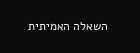השאלה האמיתית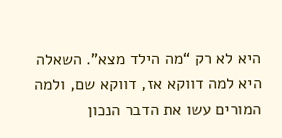היא לא רק “מה הילד מצא”. השאלה היא למה דווקא אז, דווקא שם, ולמה המורים עשו את הדבר הנכון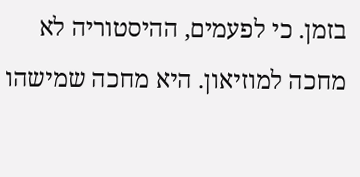בזמן. כי לפעמים, ההיסטוריה לא מחכה למוזיאון. היא מחכה שמישהו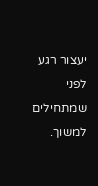יעצור רגע לפני שמתחילים למשוך.